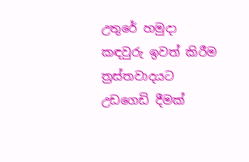උතුරේ හමුදා කඳවුරු ඉවත් කිරීම ත්‍රස්තවාදයට උඩගෙඩි දීමක්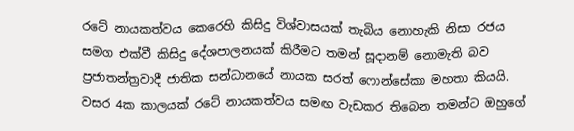රටේ නායකත්වය කෙරෙහි කිසිදු විශ්වාසයක් තැබිය නොහැකි නිසා රජය සමග එක්වී කිසිදු දේශපාලනයක් කිරීමට තමන් සූදානම් නොමැති බව ප්‍රජාතන්ත්‍රවාදී ජාතික සන්ධානයේ නායක සරත් ෆොන්සේකා මහතා කියයි. වසර 4ක කාලයක් රටේ නායකත්වය සමඟ වැඩකර තිබෙන තමන්ට ඔහුගේ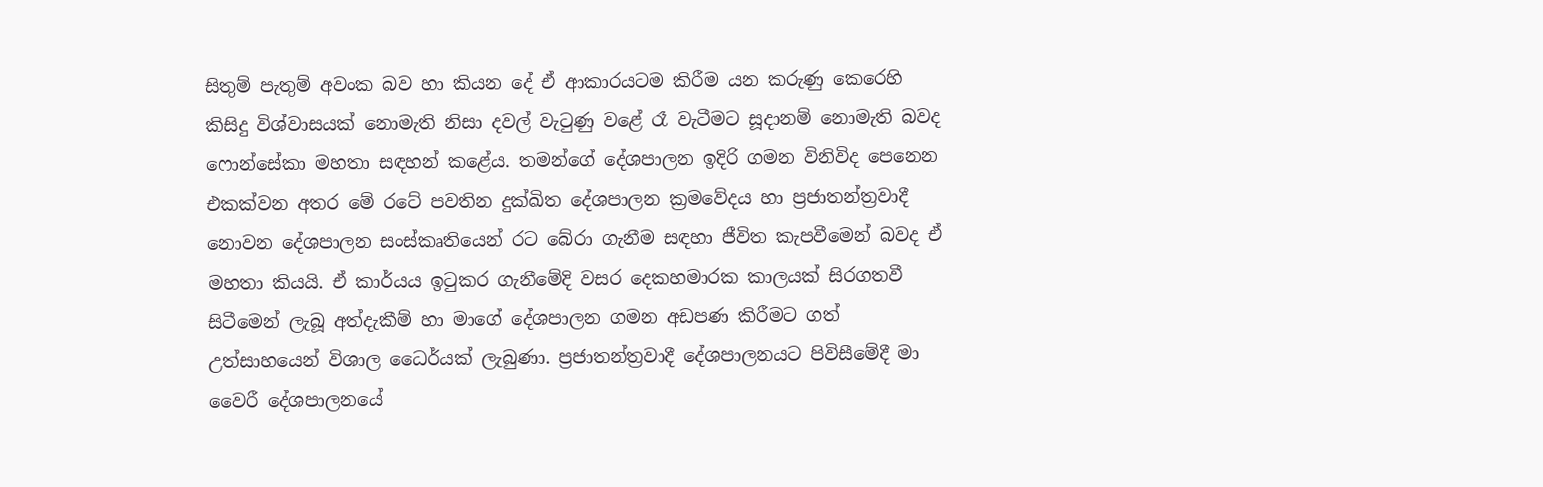සිතුම් පැතුම් අවංක බව හා කියන දේ ඒ ආකාරයටම කිරීම යන කරුණු කෙරෙහි කිසිදු විශ්වාසයක් නොමැති නිසා දවල් වැටුණු වළේ රෑ වැටීමට සූදානම් නොමැති බවද ෆොන්සේකා මහතා සඳහන් කළේය. තමන්ගේ දේශපාලන ඉදිරි ගමන විනිවිද පෙනෙන එකක්වන අතර මේ රටේ පවතින දුක්ඛිත දේශපාලන ක්‍රමවේදය හා ප්‍රජාතන්ත්‍රවාදී නොවන දේශපාලන සංස්කෘතියෙන් රට බේරා ගැනීම සඳහා ජීවිත කැපවීමෙන් බවද ඒ මහතා කියයි. ඒ කාර්යය ඉටුකර ගැනීමේදි වසර දෙකහමාරක කාලයක් සිරගතවී සිටීමෙන් ලැබූ අත්දැකීම් හා මාගේ දේශපාලන ගමන අඩපණ කිරීමට ගත් උත්සාහයෙන් විශාල ධෛර්යක් ලැබුණා. ප්‍රජාතන්ත්‍රවාදී දේශපාලනයට පිවිසීමේදී මා වෛරී දේශපාලනයේ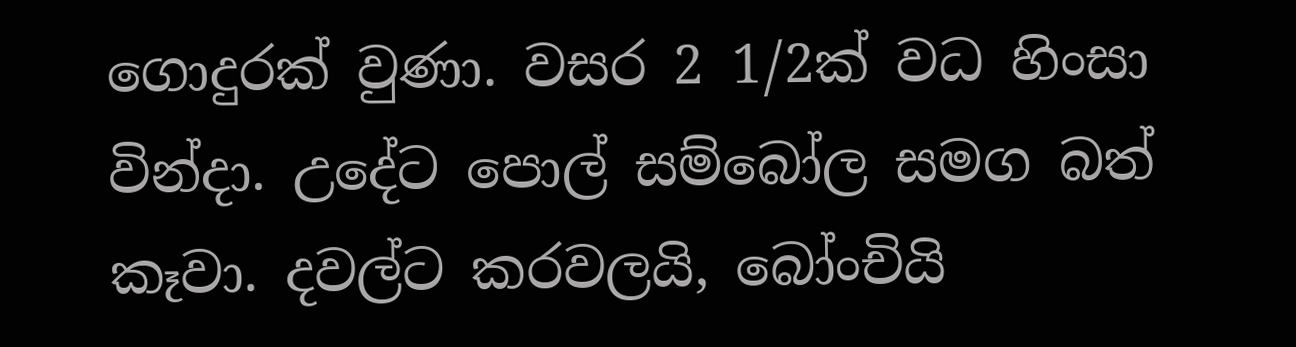ගොදුරක් වුණා. වසර 2 1/2ක් වධ හිංසා වින්දා. උදේට පොල් සම්බෝල සමග බත් කෑවා. දවල්ට කරවලයි, බෝංචියි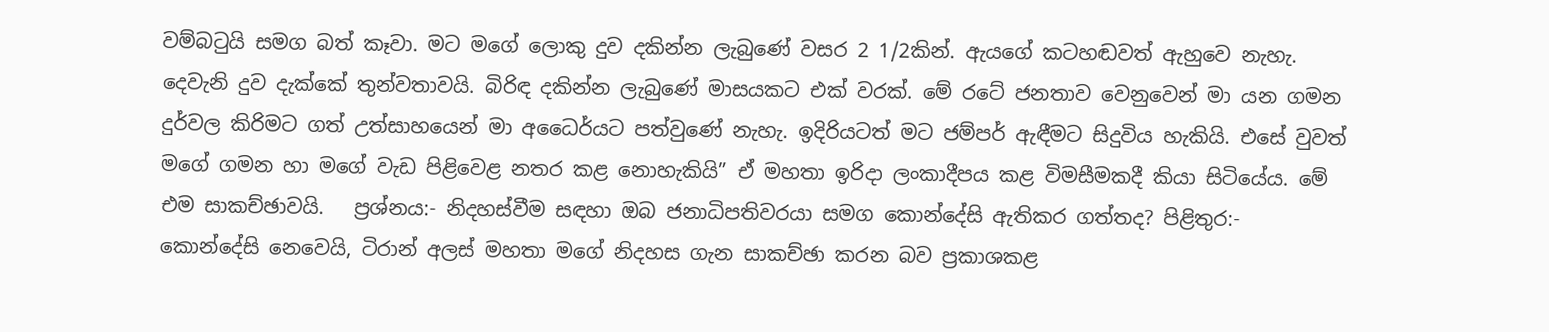වම්බටුයි සමග බත් කෑවා. මට මගේ ලොකු දුව දකින්න ලැබුණේ වසර 2 1/2කින්. ඇයගේ කටහඬවත් ඇහුවෙ නැහැ. දෙවැනි දුව දැක්කේ තුන්වතාවයි. බිරිඳ දකින්න ලැබුණේ මාසයකට එක් වරක්. මේ රටේ ජනතාව වෙනුවෙන් මා යන ගමන දුර්වල කිරිමට ගත් උත්සාහයෙන් මා අධෛර්යට පත්වුණේ නැහැ. ඉදිරියටත් මට ජම්පර් ඇඳීමට සිදුවිය හැකියි. එසේ වුවත් මගේ ගමන හා මගේ වැඩ පිළිවෙළ නතර කළ නොහැකියි” ඒ මහතා ඉරිදා ලංකාදීපය කළ විමසීමකදී කියා සිටියේය. මේ එම සාකච්ඡාවයි.   ප්‍රශ්නය:- නිදහස්වීම සඳහා ඔබ ජනාධිපතිවරයා සමග කොන්දේසි ඇතිකර ගත්තද? පිළිතුර:- කොන්දේසි නෙවෙයි, ටිරාන් අලස් මහතා මගේ නිදහස ගැන සාකච්ඡා කරන බව ප්‍රකාශකළ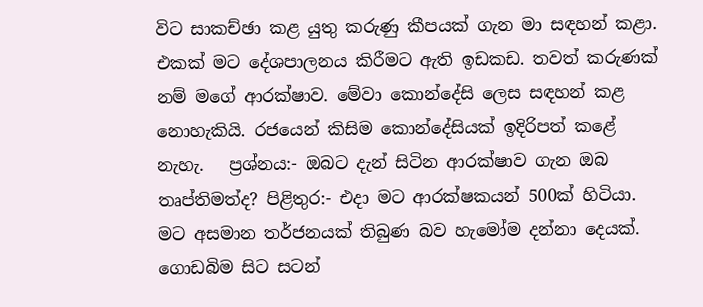විට සාකච්ඡා කළ යුතු කරුණු කීපයක් ගැන මා සඳහන් කළා. එකක් මට දේශපාලනය කිරීමට ඇති ඉඩකඩ. තවත් කරුණක් නම් මගේ ආරක්ෂාව. මේවා කොන්දේසි ලෙස සඳහන් කළ නොහැකියි. රජයෙන් කිසිම කොන්දේසියක් ඉදිරිපත් කළේ නැහැ.   ප්‍රශ්නය:- ඔබට දැන් සිටින ආරක්ෂාව ගැන ඔබ තෘප්තිමත්ද? පිළිතුර:- එදා මට ආරක්ෂකයන් 500ක් හිටියා. මට අසමාන තර්ජනයක් තිබුණ බව හැමෝම දන්නා දෙයක්. ගොඩබිම සිට සටන්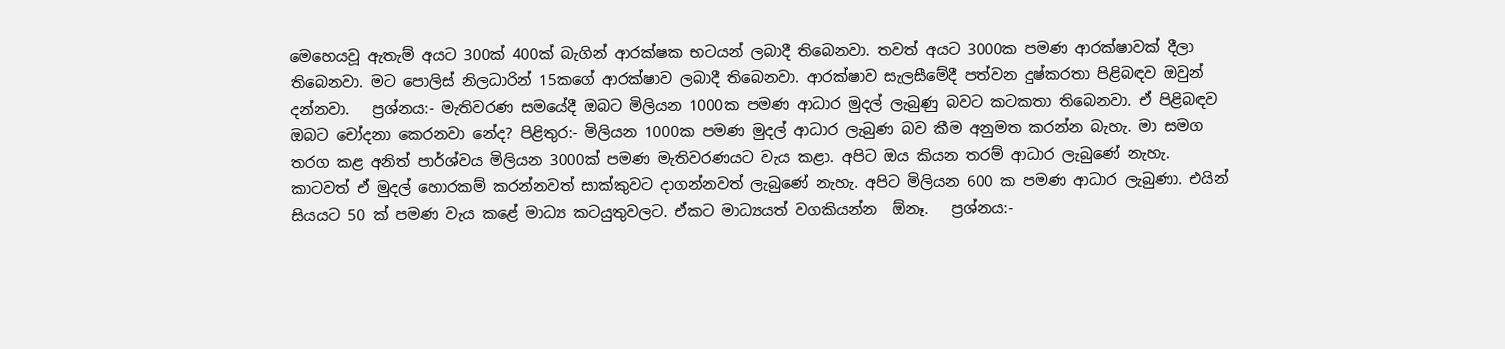මෙහෙයවූ ඇතැම් අයට 300ක් 400ක් බැගින් ආරක්ෂක භටයන් ලබාදී තිබෙනවා. තවත් අයට 3000ක පමණ ආරක්ෂාවක් දීලා තිබෙනවා. මට පොලිස් නිලධාරින් 15කගේ ආරක්ෂාව ලබාදී තිබෙනවා. ආරක්ෂාව සැලසීමේදී පත්වන දුෂ්කරතා පිළිබඳව ඔවුන් දන්නවා.   ප්‍රශ්නය:- මැතිවරණ සමයේදී ඔබට මිලියන 1000ක පමණ ආධාර මුදල් ලැබුණු බවට කටකතා තිබෙනවා. ඒ පිළිබඳව ඔබට චෝදනා කෙරනවා නේද? පිළිතුර:- මිලියන 1000ක පමණ මුදල් ආධාර ලැබුණ බව කීම අනුමත කරන්න බැහැ. මා සමග තරග කළ අනිත් පාර්ශ්වය මිලියන 3000ක් පමණ මැතිවරණයට වැය කළා. අපිට ඔය කියන තරම් ආධාර ලැබුණේ නැහැ. කාටවත් ඒ මුදල් හොරකම් කරන්නවත් සාක්කුවට දාගන්නවත් ලැබුණේ නැහැ. අපිට මිලියන 600 ක පමණ ආධාර ලැබුණා. එයින් සියයට 50 ක් පමණ වැය කළේ මාධ්‍ය කටයුතුවලට. ඒකට මාධ්‍යයත් වගකියන්න  ඕනෑ.   ප්‍රශ්නය:-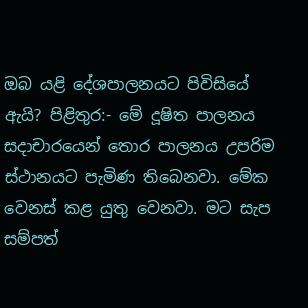ඔබ යළි දේශපාලනයට පිවිසියේ ඇයි? පිළිතුර:- මේ දූෂිත පාලනය සදාචාරයෙන් තොර පාලනය උපරිම ස්ථානයට පැමිණ තිබෙනවා. මේක වෙනස් කළ යුතු වෙනවා. මට සැප සම්පත්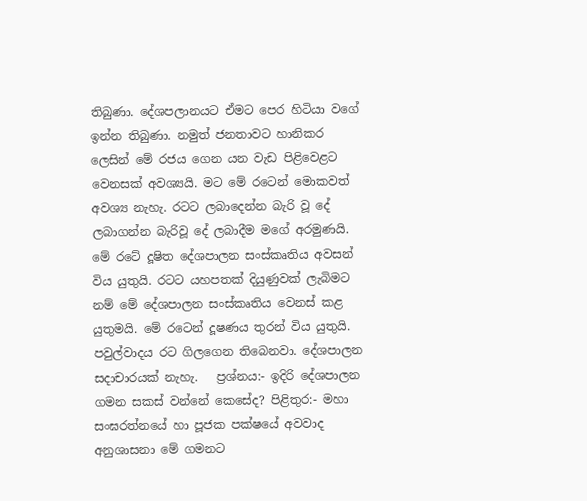තිබුණා. දේශපලානයට ඒමට පෙර හිටියා වගේ ඉන්න තිබුණා. නමුත් ජනතාවට හානිකර ලෙසින් මේ රජය ගෙන යන වැඩ පිළිවෙළට වෙනසක් අවශ්‍යයි. මට මේ රටෙන් මොකවත් අවශ්‍ය නැහැ. රටට ලබාදෙන්න බැරි වූ දේ ලබාගන්න බැරිවූ දේ ලබාදීම මගේ අරමුණයි. මේ රටේ දූෂිත දේශපාලන සංස්කෘතිය අවසන් විය යුතුයි. රටට යහපතක් දියුණුවක් ලැබිමට නම් මේ දේශපාලන සංස්කෘතිය වෙනස් කළ යුතුමයි. මේ රටෙන් දූෂණය තුරන් විය යුතුයි. පවුල්වාදය රට ගිලගෙන තිබෙනවා. දේශපාලන සදාචාරයක් නැහැ.   ප්‍රශ්නය:- ඉදිරි දේශපාලන ගමන සකස් වන්නේ කෙසේද? පිළිතුර:- මහා සංඝරත්නයේ හා පූජක පක්ෂයේ අවවාද අනුශාසනා මේ ගමනට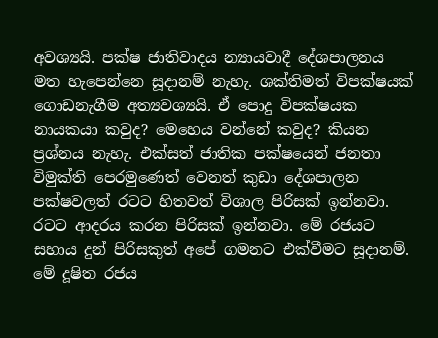අවශ්‍යයි. පක්ෂ ජාතිවාදය න්‍යායවාදී දේශපාලනය මත හැපෙන්නෙ සූදානම් නැහැ. ශක්තිමත් විපක්ෂයක් ගොඩනැගීම අත්‍යවශ්‍යයි. ඒ පොදු විපක්ෂයක නායකයා කවුද? මෙහෙය වන්නේ කවුද? කියන ප්‍රශ්නය නැහැ. එක්සත් ජාතික පක්ෂයෙන් ජනතා විමුක්ති පෙරමුණෙත් වෙනත් කුඩා දේශපාලන පක්ෂවලත් රටට හිතවත් විශාල පිරිසක් ඉන්නවා. රටට ආදරය කරන පිරිසක් ඉන්නවා. මේ රජයට සහාය දුන් පිරිසකුත් අපේ ගමනට එක්වීමට සූදානම්. මේ දූෂිත රජය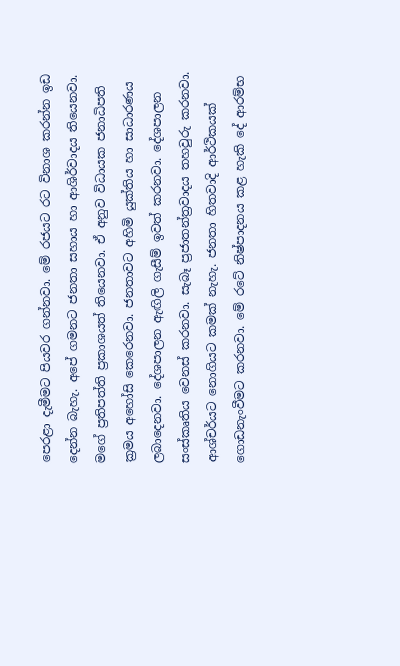පෙරළා දැමීමට පියවර ගන්නවා. මේ රජයට රට විනාශ කරන්න ඉඩ දෙන්න බැහැ. අපේ ගමනට ජනතා සහාය හා ආශිර්වාදය තියෙනවා. මගේ ප්‍රතිපත්ති ප්‍රකාශයත් තියෙනවා. ඒ අනුව විධායක ජනාධිපති ක්‍රමය අහෝසි කෙරෙනවා. ජනතාවට අහිමි යුක්තිය හා සාධාරණය ලබාදෙනවා. දේශපාලන ඇඟිලි ගැසීම් ඉවත් කරනවා. දේශපාලන සංස්කෘතිය වෙනස් කරනවා. සැබෑ ප්‍රජාතන්ත්‍රවාදය තහවුරු කරනවා. ආශ්චර්යට නොගියට කමක් නැහැ. ජනතා හිතවාදි ආර්ථිකයක් ගොඩනැංවීමට කරනවා. මේ රටේ නිෂ්පාදනය කළ හැකි දේ ආරම්භ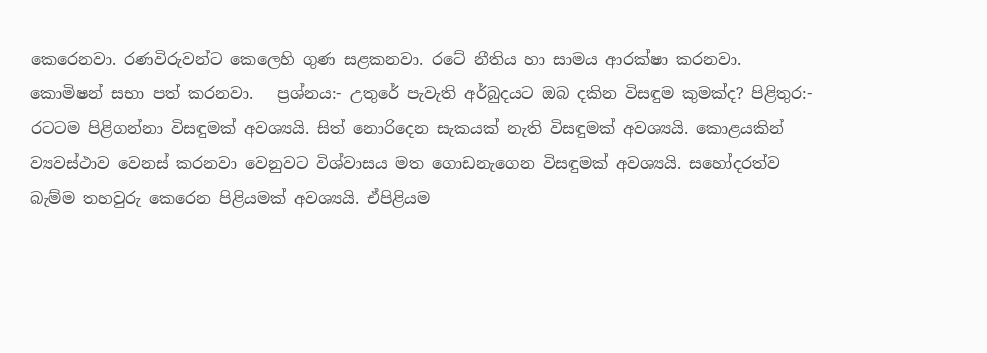කෙරෙනවා. රණවිරුවන්ට කෙලෙහි ගුණ සළකනවා. රටේ නීතිය හා සාමය ආරක්ෂා කරනවා. කොමිෂන් සභා පත් කරනවා.   ප්‍රශ්නය:- උතුරේ පැවැති අර්බුදයට ඔබ දකින විසඳුම කුමක්ද? පිළිතුර:- රටටම පිළිගන්නා විසඳුමක් අවශ්‍යයි. සිත් නොරිදෙන සැකයක් නැති විසඳුමක් අවශ්‍යයි. කොළයකින් ව්‍යවස්ථාව වෙනස් කරනවා වෙනුවට විශ්වාසය මත ගොඩනැගෙන විසඳුමක් අවශ්‍යයි. සහෝදරත්ව බැම්ම තහවුරු කෙරෙන පිළියමක් අවශ්‍යයි. ඒපිළියම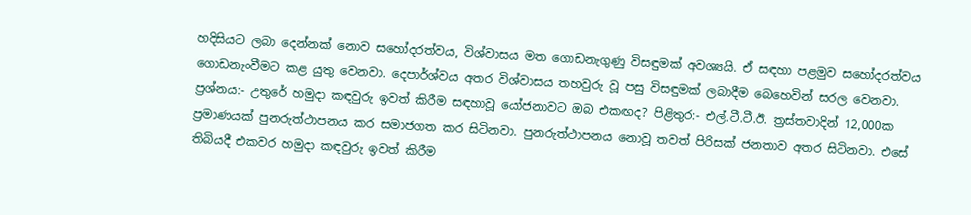හදිසියට ලබා දෙන්නක් නොව සහෝදරත්වය, විශ්වාසය මත ගොඩනැගුණු විසඳුමක් අවශ්‍යයි. ඒ සඳහා පළමුව සහෝදරත්වය ගොඩනැංවීමට කළ යුතු වෙනවා. දෙපාර්ශ්වය අතර විශ්වාසය තහවුරු වූ පසු විසඳුමක් ලබාදීම බෙහෙවින් සරල වෙනවා.   ප්‍රශ්නය:- උතුරේ හමුදා කඳවුරු ඉවත් කිරීම සඳහාවූ යෝජනාවට ඔබ එකඟද? පිළිතුර:- එල්.ටී.ටී.ඊ. ත්‍රස්තවාදින් 12,000ක ප්‍රමාණයක් පුනරුත්ථාපනය කර සමාජගත කර සිටිනවා. පුනරුත්ථාපනය නොවූ තවත් පිරිසක් ජනතාව අතර සිටිනවා. එසේ තිබියදී එකවර හමුදා කඳවුරු ඉවත් කිරීම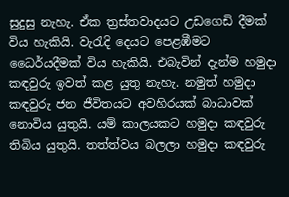සුදුසු නැහැ. ඒක ත්‍රස්තවාදයට උඩගෙඩි දීමක් විය හැකියි. වැරැදි දෙයට පෙළඹීමට ධෛර්යදීමක් විය හැකියි. එබැවින් දැන්ම හමුදා කඳවුරු ඉවත් කළ යුතු නැහැ. නමුත් හමුදා කඳවුරු ජන ජීවිතයට අවහිරයක් බාධාවක් නොවිය යුතුයි. යම් කාලයකට හමුදා කඳවුරු තිබිය යුතුයි. තත්ත්වය බලලා හමුදා කඳවුරු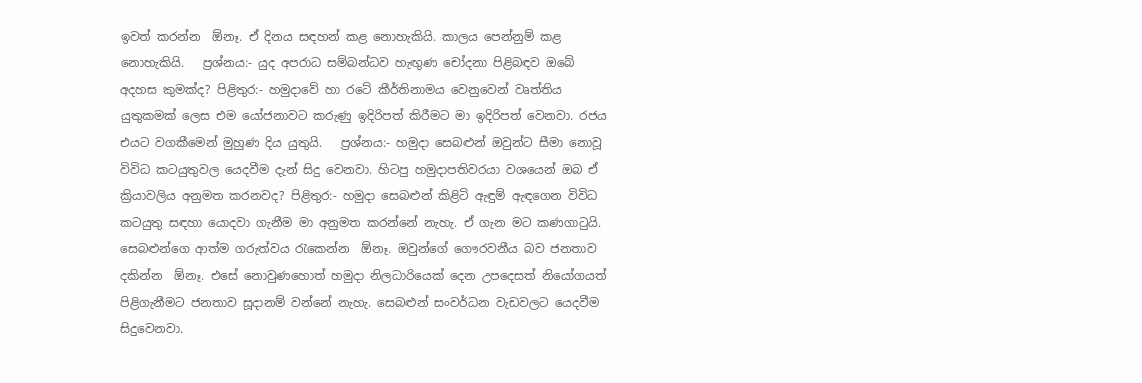ඉවත් කරන්න  ඕනෑ. ඒ දිනය සඳහන් කළ නොහැකියි. කාලය පෙන්නුම් කළ නොහැකියි.   ප්‍රශ්නය:- යුද අපරාධ සම්බන්ධව හැඟුණ චෝදනා පිළිබඳව ඔබේ අදහස කුමක්ද? පිළිතුර:- හමුදාවේ හා රටේ කීර්තිනාමය වෙනුවෙන් වෘත්තිය යුතුකමක් ලෙස එම යෝජනාවට කරුණු ඉදිරිපත් කිරීමට මා ඉදිරිපත් වෙනවා. රජය එයට වගකීමෙන් මුහුණ දිය යුතුයි.   ප්‍රශ්නය:- හමුදා සෙබළුන් ඔවුන්ට සීමා නොවූ විවිධ කටයුතුවල යෙදවීම දැන් සිදු වෙනවා. හිටපු හමුදාපතිවරයා වශයෙන් ඔබ ඒ ක්‍රියාවලිය අනුමත කරනවද? පිළිතුර:- හමුදා සෙබළුන් කිළිටි ඇඳුම් ඇඳගෙන විවිධ කටයුතු සඳහා යොදවා ගැනීම මා අනුමත කරන්නේ නැහැ. ඒ ගැන මට කණගාටුයි. සෙබළුන්ගෙ ආත්ම ගරුත්වය රැකෙන්න  ඕනෑ. ඔවුන්ගේ ගෞරවනීය බව ජනතාව දකින්න  ඕනෑ. එසේ නොවුණහොත් හමුදා නිලධාරියෙක් දෙන උපදෙසත් නියෝගයත් පිළිගැනීමට ජනතාව සූදානම් වන්නේ නැහැ. සෙබළුන් සංවර්ධන වැඩවලට යෙදවීම සිදුවෙනවා.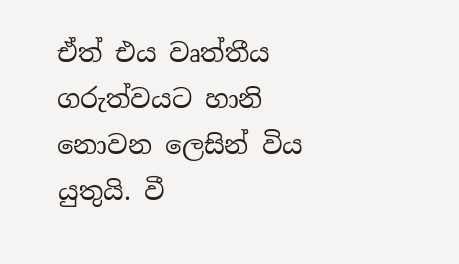ඒත් එය වෘත්තීය ගරුත්වයට හානි නොවන ලෙසින් විය යුතුයි. වී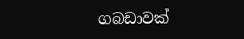ගබඩාවක්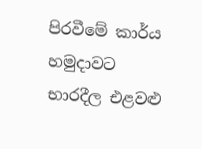පිරවීමේ කාර්ය හමුදාවට භාරදීල එළවළු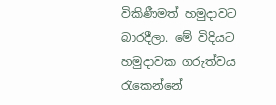විකිණීමත් හමුදාවට බාරදීලා. මේ විදියට හමුදාවක ගරුත්වය රැකෙන්නේ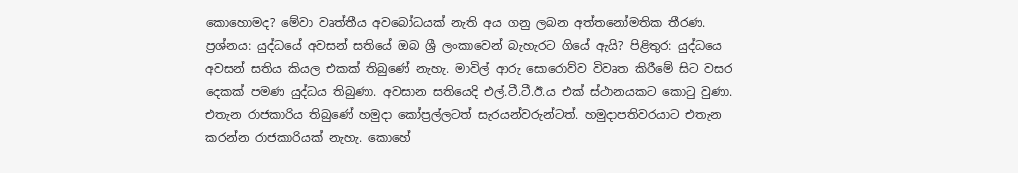කොහොමද? මේවා වෘත්තීය අවබෝධයක් නැති අය ගනු ලබන අත්තනෝමතික තීරණ.   ප්‍රශ්නය: යුද්ධයේ අවසන් සතියේ ඔබ ශ්‍රී ලංකාවෙන් බැහැරට ගියේ ඇයි? පිළිතුර: යුද්ධයෙ අවසන් සතිය කියල එකක් තිබුණේ නැහැ. මාවිල් ආරු සොරොව්ව විවෘත කිරීමේ සිට වසර දෙකක් පමණ යුද්ධය තිබුණා. අවසාන සතියෙදි එල්.ටී.ටී.ඊ.ය එක් ස්ථානයකට කොටු වුණා. එතැන රාජකාරිය තිබුණේ හමුදා කෝප්‍රල්ලටත් සැරයන්වරුන්ටත්. හමුදාපතිවරයාට එතැන කරන්න රාජකාරියක් නැහැ. කොහේ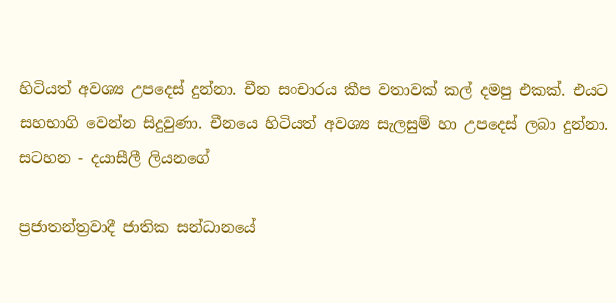හිටියත් අවශ්‍ය උපදෙස් දුන්නා. චීන සංචාරය කීප වතාවක් කල් දමපු එකක්. එයට සහභාගි වෙන්න සිදුවුණා. චීනයෙ හිටියත් අවශ්‍ය සැලසුම් හා උපදෙස් ලබා දුන්නා.
සටහන - දයාසීලී ලියනගේ

ප්‍රජාතන්ත්‍රවාදී ජාතික සන්ධානයේ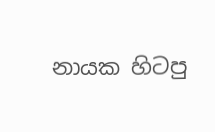නායක හිටපු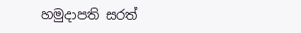හමුදාපති සරත්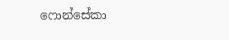ෆොන්සේකා